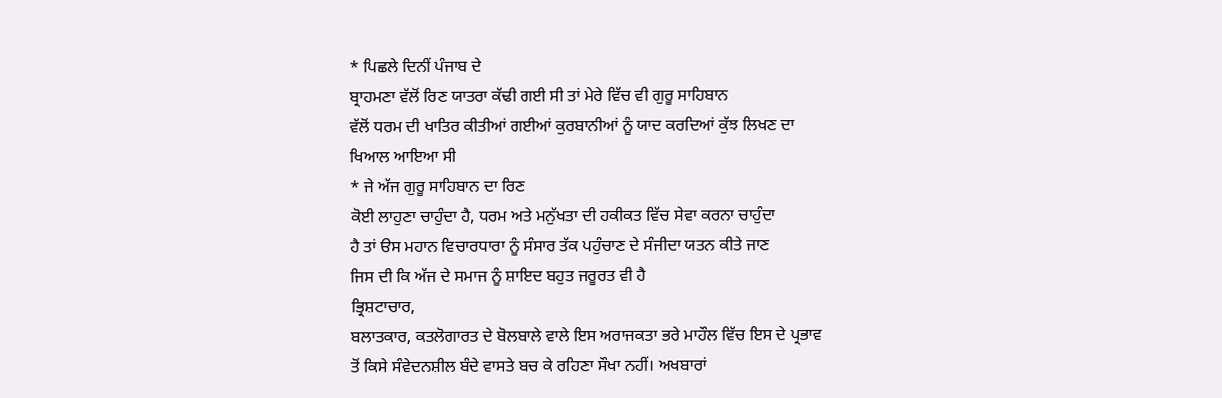* ਪਿਛਲੇ ਦਿਨੀਂ ਪੰਜਾਬ ਦੇ
ਬ੍ਰਾਹਮਣਾ ਵੱਲੋਂ ਰਿਣ ਯਾਤਰਾ ਕੱਢੀ ਗਈ ਸੀ ਤਾਂ ਮੇਰੇ ਵਿੱਚ ਵੀ ਗੁਰੂ ਸਾਹਿਬਾਨ
ਵੱਲੋਂ ਧਰਮ ਦੀ ਖਾਤਿਰ ਕੀਤੀਆਂ ਗਈਆਂ ਕੁਰਬਾਨੀਆਂ ਨੂੰ ਯਾਦ ਕਰਦਿਆਂ ਕੁੱਝ ਲਿਖਣ ਦਾ
ਖਿਆਲ ਆਇਆ ਸੀ
* ਜੇ ਅੱਜ ਗੁਰੂ ਸਾਹਿਬਾਨ ਦਾ ਰਿਣ
ਕੋਈ ਲਾਹੁਣਾ ਚਾਹੁੰਦਾ ਹੈ, ਧਰਮ ਅਤੇ ਮਨੁੱਖਤਾ ਦੀ ਹਕੀਕਤ ਵਿੱਚ ਸੇਵਾ ਕਰਨਾ ਚਾਹੁੰਦਾ
ਹੈ ਤਾਂ ੳਸ ਮਹਾਨ ਵਿਚਾਰਧਾਰਾ ਨੂੰ ਸੰਸਾਰ ਤੱਕ ਪਹੁੰਚਾਣ ਦੇ ਸੰਜੀਦਾ ਯਤਨ ਕੀਤੇ ਜਾਣ
ਜਿਸ ਦੀ ਕਿ ਅੱਜ ਦੇ ਸਮਾਜ ਨੂੰ ਸ਼ਾਇਦ ਬਹੁਤ ਜਰੂਰਤ ਵੀ ਹੈ
ਭ੍ਰਿਸ਼ਟਾਚਾਰ,
ਬਲਾਤਕਾਰ, ਕਤਲੋਗਾਰਤ ਦੇ ਬੋਲਬਾਲੇ ਵਾਲੇ ਇਸ ਅਰਾਜਕਤਾ ਭਰੇ ਮਾਹੌਲ ਵਿੱਚ ਇਸ ਦੇ ਪ੍ਰਭਾਵ
ਤੋਂ ਕਿਸੇ ਸੰਵੇਦਨਸ਼ੀਲ ਬੰਦੇ ਵਾਸਤੇ ਬਚ ਕੇ ਰਹਿਣਾ ਸੌਖਾ ਨਹੀਂ। ਅਖਬਾਰਾਂ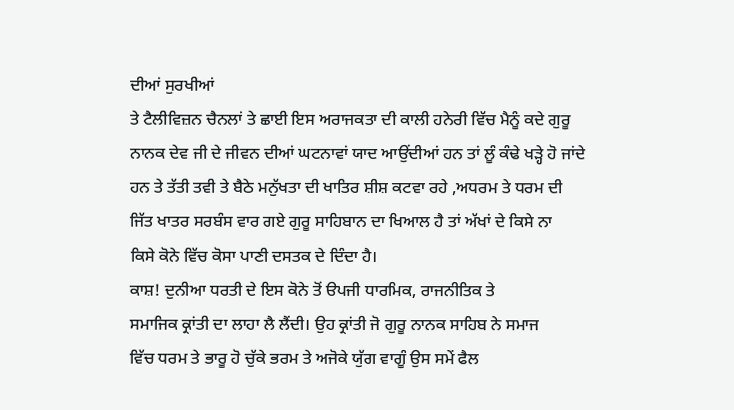ਦੀਆਂ ਸੁਰਖੀਆਂ
ਤੇ ਟੈਲੀਵਿਜ਼ਨ ਚੈਨਲਾਂ ਤੇ ਛਾਈ ਇਸ ਅਰਾਜਕਤਾ ਦੀ ਕਾਲੀ ਹਨੇਰੀ ਵਿੱਚ ਮੈਨੂੰ ਕਦੇ ਗੁਰੂ
ਨਾਨਕ ਦੇਵ ਜੀ ਦੇ ਜੀਵਨ ਦੀਆਂ ਘਟਨਾਵਾਂ ਯਾਦ ਆਉਂਦੀਆਂ ਹਨ ਤਾਂ ਲੂੰ ਕੰਢੇ ਖੜ੍ਹੇ ਹੋ ਜਾਂਦੇ
ਹਨ ਤੇ ਤੱਤੀ ਤਵੀ ਤੇ ਬੈਠੇ ਮਨੁੱਖਤਾ ਦੀ ਖਾਤਿਰ ਸ਼ੀਸ਼ ਕਟਵਾ ਰਹੇ ,ਅਧਰਮ ਤੇ ਧਰਮ ਦੀ
ਜਿੱਤ ਖਾਤਰ ਸਰਬੰਸ ਵਾਰ ਗਏ ਗੁਰੂ ਸਾਹਿਬਾਨ ਦਾ ਖਿਆਲ ਹੈ ਤਾਂ ਅੱਖਾਂ ਦੇ ਕਿਸੇ ਨਾ
ਕਿਸੇ ਕੋਨੇ ਵਿੱਚ ਕੋਸਾ ਪਾਣੀ ਦਸਤਕ ਦੇ ਦਿੰਦਾ ਹੈ।
ਕਾਸ਼! ਦੁਨੀਆ ਧਰਤੀ ਦੇ ਇਸ ਕੋਨੇ ਤੋਂ ੳਪਜੀ ਧਾਰਮਿਕ, ਰਾਜਨੀਤਿਕ ਤੇ
ਸਮਾਜਿਕ ਕ੍ਰਾਂਤੀ ਦਾ ਲਾਹਾ ਲੈ ਲੈਂਦੀ। ਉਹ ਕ੍ਰਾਂਤੀ ਜੋ ਗੁਰੂ ਨਾਨਕ ਸਾਹਿਬ ਨੇ ਸਮਾਜ
ਵਿੱਚ ਧਰਮ ਤੇ ਭਾਰੂ ਹੋ ਚੁੱਕੇ ਭਰਮ ਤੇ ਅਜੋਕੇ ਯੁੱਗ ਵਾਗੂੰ ਉਸ ਸਮੇਂ ਫੈਲ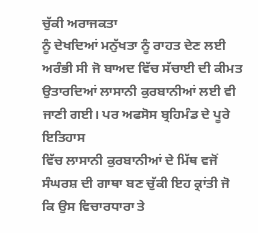ਚੁੱਕੀ ਅਰਾਜਕਤਾ
ਨੂੰ ਦੇਖਦਿਆਂ ਮਨੁੱਖਤਾ ਨੂੰ ਰਾਹਤ ਦੇਣ ਲਈ ਅਰੰਭੀ ਸੀ ਜੋ ਬਾਅਦ ਵਿੱਚ ਸੱਚਾਈ ਦੀ ਕੀਮਤ
ਉਤਾਰਦਿਆਂ ਲਾਸਾਨੀ ਕੁਰਬਾਨੀਆਂ ਲਈ ਵੀ ਜਾਣੀ ਗਈ। ਪਰ ਅਫਸੋਸ ਬ੍ਰਹਿਮੰਡ ਦੇ ਪੂਰੇ ਇਤਿਹਾਸ
ਵਿੱਚ ਲਾਸਾਨੀ ਕੁਰਬਾਨੀਆਂ ਦੇ ਮਿੱਥ ਵਜੋਂ ਸੰਘਰਸ਼ ਦੀ ਗਾਥਾ ਬਣ ਚੁੱਕੀ ਇਹ ਕ੍ਰਾਂਤੀ ਜੋ
ਕਿ ਉਸ ਵਿਚਾਰਧਾਰਾ ਤੇ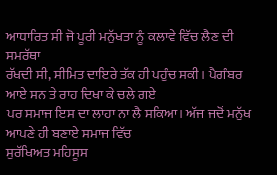ਆਧਾਰਿਤ ਸੀ ਜੋ ਪੂਰੀ ਮਨੁੱਖਤਾ ਨੂੰ ਕਲਾਵੇ ਵਿੱਚ ਲੈਣ ਦੀ ਸਮਰੱਥਾ
ਰੱਖਦੀ ਸੀ, ਸੀਮਿਤ ਦਾਇਰੇ ਤੱਕ ਹੀ ਪਹੁੰਚ ਸਕੀ। ਪੈਗੰਬਰ ਆਏ ਸਨ ਤੇ ਰਾਹ ਦਿਖਾ ਕੇ ਚਲੇ ਗਏ
ਪਰ ਸਮਾਜ ਇਸ ਦਾ ਲਾਹਾ ਨਾ ਲੈ ਸਕਿਆ। ਅੱਜ ਜਦੋਂ ਮਨੁੱਖ ਆਪਣੇ ਹੀ ਬਣਾਏ ਸਮਾਜ ਵਿੱਚ
ਸੁਰੱਖਿਅਤ ਮਹਿਸੂਸ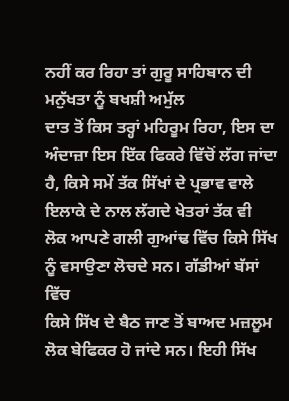ਨਹੀਂ ਕਰ ਰਿਹਾ ਤਾਂ ਗੁਰੂ ਸਾਹਿਬਾਨ ਦੀ ਮਨੁੱਖਤਾ ਨੂੰ ਬਖਸ਼ੀ ਅਮੁੱਲ
ਦਾਤ ਤੋਂ ਕਿਸ ਤਰ੍ਹਾਂ ਮਹਿਰੂਮ ਰਿਹਾ, ਇਸ ਦਾ ਅੰਦਾਜ਼ਾ ਇਸ ਇੱਕ ਫਿਕਰੇ ਵਿੱਚੋਂ ਲੱਗ ਜਾਂਦਾ
ਹੈ, ਕਿਸੇ ਸਮੇਂ ਤੱਕ ਸਿੱਖਾਂ ਦੇ ਪ੍ਰਭਾਵ ਵਾਲੇ ਇਲਾਕੇ ਦੇ ਨਾਲ ਲੱਗਦੇ ਖੇਤਰਾਂ ਤੱਕ ਵੀ
ਲੋਕ ਆਪਣੇ ਗਲੀ ਗੁਆਂਢ ਵਿੱਚ ਕਿਸੇ ਸਿੱਖ ਨੂੰ ਵਸਾਉਣਾ ਲੋਚਦੇ ਸਨ। ਗੱਡੀਆਂ ਬੱਸਾਂ ਵਿੱਚ
ਕਿਸੇ ਸਿੱਖ ਦੇ ਬੈਠ ਜਾਣ ਤੋਂ ਬਾਅਦ ਮਜ਼ਲੂਮ ਲੋਕ ਬੇਫਿਕਰ ਹੋ ਜਾਂਦੇ ਸਨ। ਇਹੀ ਸਿੱਖ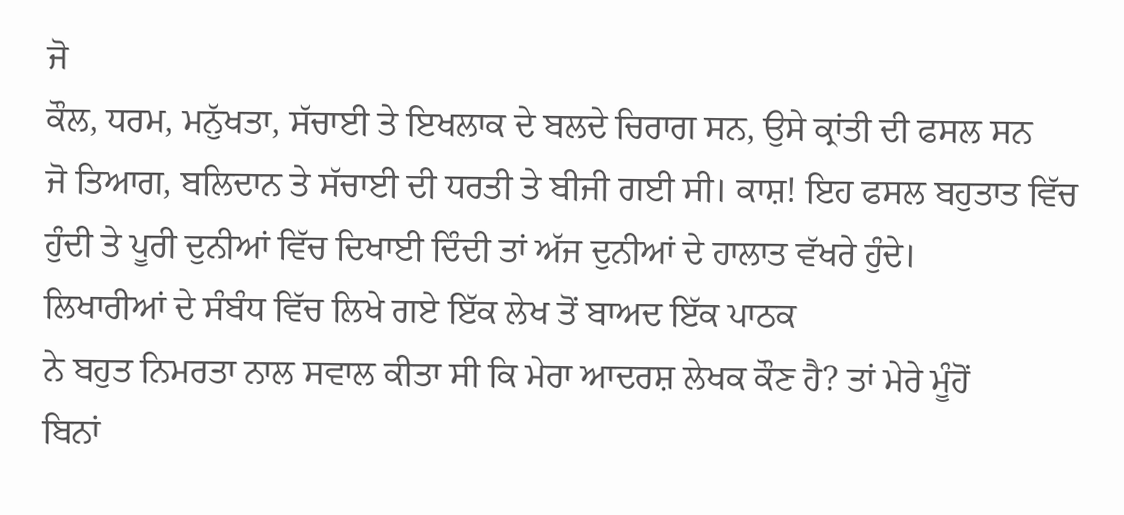ਜੋ
ਕੌਲ, ਧਰਮ, ਮਨੁੱਖਤਾ, ਸੱਚਾਈ ਤੇ ਇਖਲਾਕ ਦੇ ਬਲਦੇ ਚਿਰਾਗ ਸਨ, ਉਸੇ ਕ੍ਰਾਂਤੀ ਦੀ ਫਸਲ ਸਨ
ਜੋ ਤਿਆਗ, ਬਲਿਦਾਨ ਤੇ ਸੱਚਾਈ ਦੀ ਧਰਤੀ ਤੇ ਬੀਜੀ ਗਈ ਸੀ। ਕਾਸ਼! ਇਹ ਫਸਲ ਬਹੁਤਾਤ ਵਿੱਚ
ਹੁੰਦੀ ਤੇ ਪੂਰੀ ਦੁਨੀਆਂ ਵਿੱਚ ਦਿਖਾਈ ਦਿੰਦੀ ਤਾਂ ਅੱਜ ਦੁਨੀਆਂ ਦੇ ਹਾਲਾਤ ਵੱਖਰੇ ਹੁੰਦੇ।
ਲਿਖਾਰੀਆਂ ਦੇ ਸੰਬੰਧ ਵਿੱਚ ਲਿਖੇ ਗਏ ਇੱਕ ਲੇਖ ਤੋਂ ਬਾਅਦ ਇੱਕ ਪਾਠਕ
ਨੇ ਬਹੁਤ ਨਿਮਰਤਾ ਨਾਲ ਸਵਾਲ ਕੀਤਾ ਸੀ ਕਿ ਮੇਰਾ ਆਦਰਸ਼ ਲੇਖਕ ਕੌਣ ਹੈ? ਤਾਂ ਮੇਰੇ ਮੂੰਹੋਂ
ਬਿਨਾਂ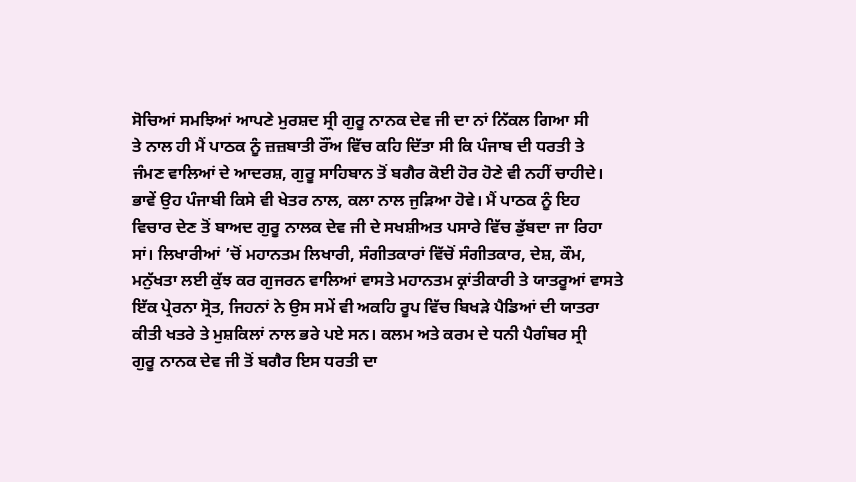ਸੋਚਿਆਂ ਸਮਝਿਆਂ ਆਪਣੇ ਮੁਰਸ਼ਦ ਸ੍ਰੀ ਗੁਰੂ ਨਾਨਕ ਦੇਵ ਜੀ ਦਾ ਨਾਂ ਨਿੱਕਲ ਗਿਆ ਸੀ
ਤੇ ਨਾਲ ਹੀ ਮੈਂ ਪਾਠਕ ਨੂੰ ਜ਼ਜ਼ਬਾਤੀ ਰੌਂਅ ਵਿੱਚ ਕਹਿ ਦਿੱਤਾ ਸੀ ਕਿ ਪੰਜਾਬ ਦੀ ਧਰਤੀ ਤੇ
ਜੰਮਣ ਵਾਲਿਆਂ ਦੇ ਆਦਰਸ਼, ਗੁਰੂ ਸਾਹਿਬਾਨ ਤੋਂ ਬਗੈਰ ਕੋਈ ਹੋਰ ਹੋਣੇ ਵੀ ਨਹੀਂ ਚਾਹੀਦੇ।
ਭਾਵੇਂ ਉਹ ਪੰਜਾਬੀ ਕਿਸੇ ਵੀ ਖੇਤਰ ਨਾਲ, ਕਲਾ ਨਾਲ ਜੁੜਿਆ ਹੋਵੇ। ਮੈਂ ਪਾਠਕ ਨੂੰ ਇਹ
ਵਿਚਾਰ ਦੇਣ ਤੋਂ ਬਾਅਦ ਗੁਰੂ ਨਾਲਕ ਦੇਵ ਜੀ ਦੇ ਸਖਸ਼ੀਅਤ ਪਸਾਰੇ ਵਿੱਚ ਡੁੱਬਦਾ ਜਾ ਰਿਹਾ
ਸਾਂ। ਲਿਖਾਰੀਆਂ ’ਚੋਂ ਮਹਾਨਤਮ ਲਿਖਾਰੀ, ਸੰਗੀਤਕਾਰਾਂ ਵਿੱਚੋਂ ਸੰਗੀਤਕਾਰ, ਦੇਸ਼, ਕੌਮ,
ਮਨੁੱਖਤਾ ਲਈ ਕੁੱਝ ਕਰ ਗੁਜਰਨ ਵਾਲਿਆਂ ਵਾਸਤੇ ਮਹਾਨਤਮ ਕ੍ਰਾਂਤੀਕਾਰੀ ਤੇ ਯਾਤਰੂਆਂ ਵਾਸਤੇ
ਇੱਕ ਪ੍ਰੇਰਨਾ ਸ੍ਰੋਤ, ਜਿਹਨਾਂ ਨੇ ਉਸ ਸਮੇਂ ਵੀ ਅਕਹਿ ਰੂਪ ਵਿੱਚ ਬਿਖੜੇ ਪੈਡਿਆਂ ਦੀ ਯਾਤਰਾ
ਕੀਤੀ ਖਤਰੇ ਤੇ ਮੁਸ਼ਕਿਲਾਂ ਨਾਲ ਭਰੇ ਪਏ ਸਨ। ਕਲਮ ਅਤੇ ਕਰਮ ਦੇ ਧਨੀ ਪੈਗੰਬਰ ਸ੍ਰੀ
ਗੁਰੂ ਨਾਨਕ ਦੇਵ ਜੀ ਤੋਂ ਬਗੈਰ ਇਸ ਧਰਤੀ ਦਾ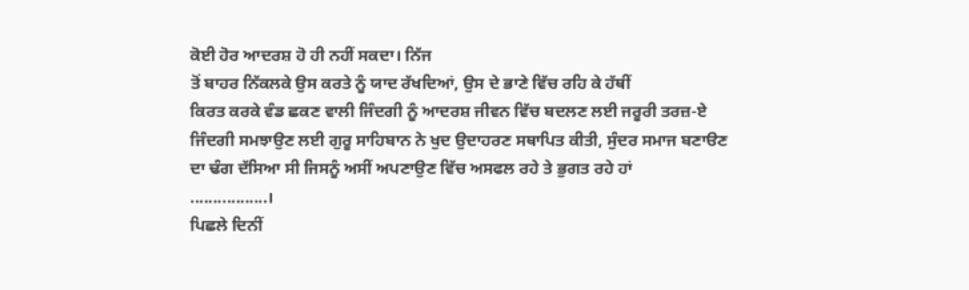ਕੋਈ ਹੋਰ ਆਦਰਸ਼ ਹੋ ਹੀ ਨਹੀਂ ਸਕਦਾ। ਨਿੱਜ
ਤੋਂ ਬਾਹਰ ਨਿੱਕਲਕੇ ਉਸ ਕਰਤੇ ਨੂੰ ਯਾਦ ਰੱਖਦਿਆਂ, ਉਸ ਦੇ ਭਾਣੇ ਵਿੱਚ ਰਹਿ ਕੇ ਹੱਥੀਂ
ਕਿਰਤ ਕਰਕੇ ਵੰਡ ਛਕਣ ਵਾਲੀ ਜਿੰਦਗੀ ਨੂੰ ਆਦਰਸ਼ ਜੀਵਨ ਵਿੱਚ ਬਦਲਣ ਲਈ ਜਰੂਰੀ ਤਰਜ਼-ਏ
ਜਿੰਦਗੀ ਸਮਝਾਉਣ ਲਈ ਗੁਰੂ ਸਾਹਿਬਾਨ ਨੇ ਖੁਦ ਉਦਾਹਰਣ ਸਥਾਪਿਤ ਕੀਤੀ, ਸੁੰਦਰ ਸਮਾਜ ਬਣਾੳਣ
ਦਾ ਢੰਗ ਦੱਸਿਆ ਸੀ ਜਿਸਨੂੰ ਅਸੀਂ ਅਪਣਾਉਣ ਵਿੱਚ ਅਸਫਲ ਰਹੇ ਤੇ ਭੁਗਤ ਰਹੇ ਹਾਂ
.................।
ਪਿਛਲੇ ਦਿਨੀਂ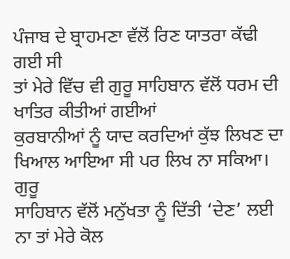ਪੰਜਾਬ ਦੇ ਬ੍ਰਾਹਮਣਾ ਵੱਲੋਂ ਰਿਣ ਯਾਤਰਾ ਕੱਢੀ ਗਈ ਸੀ
ਤਾਂ ਮੇਰੇ ਵਿੱਚ ਵੀ ਗੁਰੂ ਸਾਹਿਬਾਨ ਵੱਲੋਂ ਧਰਮ ਦੀ ਖਾਤਿਰ ਕੀਤੀਆਂ ਗਈਆਂ
ਕੁਰਬਾਨੀਆਂ ਨੂੰ ਯਾਦ ਕਰਦਿਆਂ ਕੁੱਝ ਲਿਖਣ ਦਾ ਖਿਆਲ ਆਇਆ ਸੀ ਪਰ ਲਿਖ ਨਾ ਸਕਿਆ। ਗੁਰੂ
ਸਾਹਿਬਾਨ ਵੱਲੋਂ ਮਨੁੱਖਤਾ ਨੂੰ ਦਿੱਤੀ ‘ਦੇਣ’ ਲਈ ਨਾ ਤਾਂ ਮੇਰੇ ਕੋਲ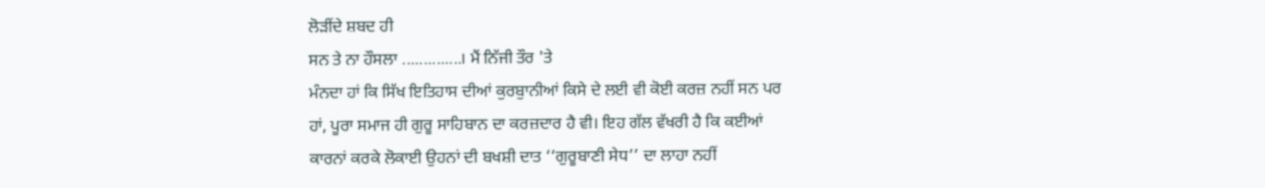ਲੋੜੀਂਦੇ ਸ਼ਬਦ ਹੀ
ਸਨ ਤੇ ਨਾ ਹੌਸਲਾ ..............। ਮੈਂ ਨਿੱਜੀ ਤੌਰ 'ਤੇ
ਮੰਨਦਾ ਹਾਂ ਕਿ ਸਿੱਖ ਇਤਿਹਾਸ ਦੀਆਂ ਕੁਰਬੁਾਨੀਆਂ ਕਿਸੇ ਦੇ ਲਈ ਵੀ ਕੋਈ ਕਰਜ਼ ਨਹੀਂ ਸਨ ਪਰ
ਹਾਂ, ਪੂਰਾ ਸਮਾਜ ਹੀ ਗੁਰੂ ਸਾਹਿਬਾਨ ਦਾ ਕਰਜ਼ਦਾਰ ਹੈ ਵੀ। ਇਹ ਗੱਲ ਵੱਖਰੀ ਹੈ ਕਿ ਕਈਆਂ
ਕਾਰਨਾਂ ਕਰਕੇ ਲੋਕਾਈ ਉਹਨਾਂ ਦੀ ਬਖਸ਼ੀ ਦਾਤ ‘‘ਗੁਰੂਬਾਣੀ ਸੇਧ’’ ਦਾ ਲਾਹਾ ਨਹੀਂ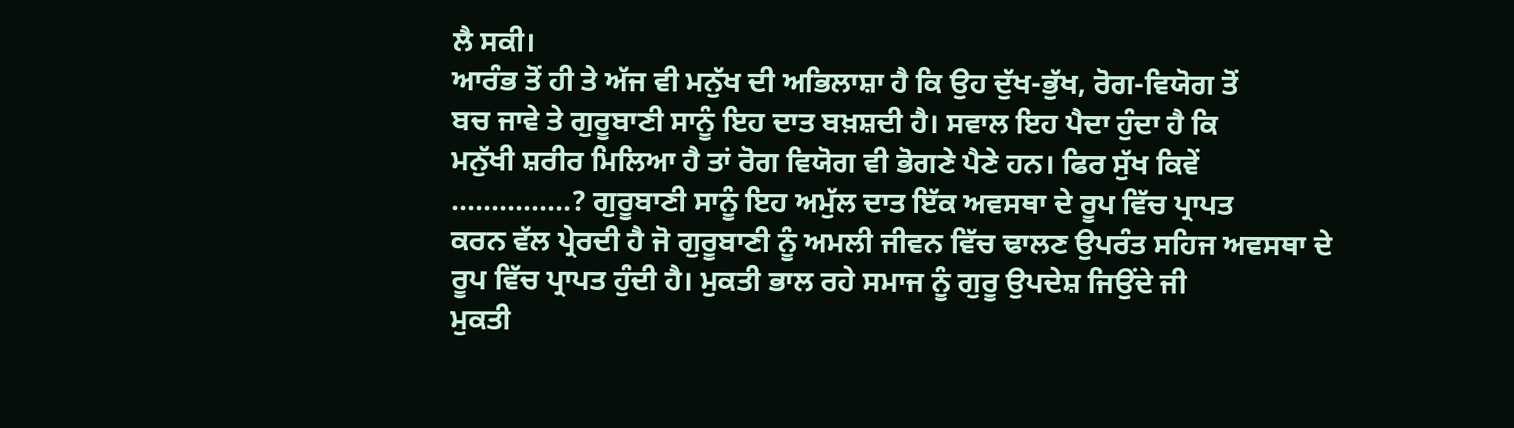ਲੈ ਸਕੀ।
ਆਰੰਭ ਤੋਂ ਹੀ ਤੇ ਅੱਜ ਵੀ ਮਨੁੱਖ ਦੀ ਅਭਿਲਾਸ਼ਾ ਹੈ ਕਿ ਉਹ ਦੁੱਖ-ਭੁੱਖ, ਰੋਗ-ਵਿਯੋਗ ਤੋਂ
ਬਚ ਜਾਵੇ ਤੇ ਗੁਰੂਬਾਣੀ ਸਾਨੂੰ ਇਹ ਦਾਤ ਬਖ਼ਸ਼ਦੀ ਹੈ। ਸਵਾਲ ਇਹ ਪੈਦਾ ਹੁੰਦਾ ਹੈ ਕਿ
ਮਨੁੱਖੀ ਸ਼ਰੀਰ ਮਿਲਿਆ ਹੈ ਤਾਂ ਰੋਗ ਵਿਯੋਗ ਵੀ ਭੋਗਣੇ ਪੈਣੇ ਹਨ। ਫਿਰ ਸੁੱਖ ਕਿਵੇਂ
...............? ਗੁਰੂਬਾਣੀ ਸਾਨੂੰ ਇਹ ਅਮੁੱਲ ਦਾਤ ਇੱਕ ਅਵਸਥਾ ਦੇ ਰੂਪ ਵਿੱਚ ਪ੍ਰਾਪਤ
ਕਰਨ ਵੱਲ ਪ੍ਰੇਰਦੀ ਹੈ ਜੋ ਗੁਰੂਬਾਣੀ ਨੂੰ ਅਮਲੀ ਜੀਵਨ ਵਿੱਚ ਢਾਲਣ ਉਪਰੰਤ ਸਹਿਜ ਅਵਸਥਾ ਦੇ
ਰੂਪ ਵਿੱਚ ਪ੍ਰਾਪਤ ਹੁੰਦੀ ਹੈ। ਮੁਕਤੀ ਭਾਲ ਰਹੇ ਸਮਾਜ ਨੂੰ ਗੁਰੂ ਉਪਦੇਸ਼ ਜਿਉਂਦੇ ਜੀ
ਮੁਕਤੀ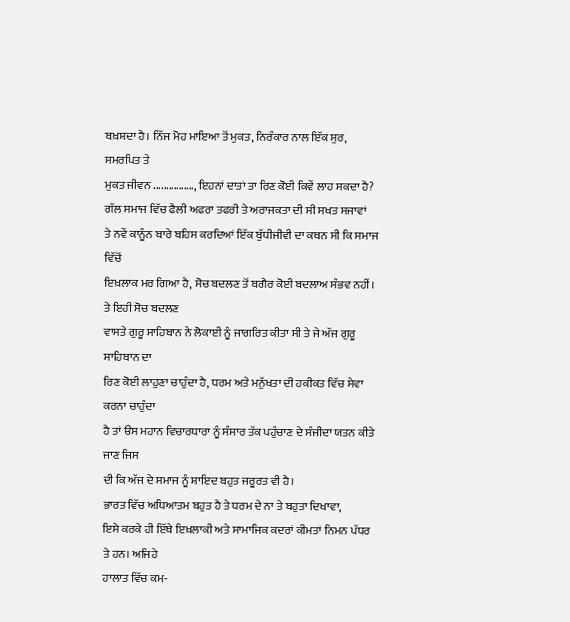ਬਖ਼ਸ਼ਦਾ ਹੈ। ਨਿੱਜ ਮੋਹ ਮਾਇਆ ਤੋਂ ਮੁਕਤ, ਨਿਰੰਕਾਰ ਨਾਲ ਇੱਕ ਸੁਰ, ਸਮਰਪਿਤ ਤੇ
ਮੁਕਤ ਜੀਵਨ ................, ਇਹਨਾਂ ਦਾਤਾਂ ਤਾ ਰਿਣ ਕੋਈ ਕਿਵੇਂ ਲਾਹ ਸਕਦਾ ਹੈ?
ਗੱਲ ਸਮਾਜ ਵਿੱਚ ਫੈਲੀ ਅਫਰਾ ਤਫਰੀ ਤੇ ਅਰਾਜਕਤਾ ਦੀ ਸੀ ਸਖਤ ਸਜਾਵਾਂ
ਤੇ ਨਵੇਂ ਕਾਨੂੰਨ ਬਾਰੇ ਬਹਿਸ ਕਰਦਿਆਂ ਇੱਕ ਬੁੱਧੀਜੀਵੀ ਦਾ ਕਥਨ ਸੀ ਕਿ ਸਮਾਜ ਵਿੱਚੋਂ
ਇਖ਼ਲਾਕ ਮਰ ਗਿਆ ਹੈ, ਸੋਚ ਬਦਲਣ ਤੋਂ ਬਗੈਰ ਕੋਈ ਬਦਲਾਅ ਸੰਭਵ ਨਹੀਂ। ਤੇ ਇਹੀ ਸੋਚ ਬਦਲਣ
ਵਾਸਤੇ ਗੁਰੂ ਸਾਹਿਬਾਨ ਨੇ ਲੋਕਾਈ ਨੂੰ ਜਾਗਰਿਤ ਕੀਤਾ ਸੀ ਤੇ ਜੇ ਅੱਜ ਗੁਰੂ ਸਾਹਿਬਾਨ ਦਾ
ਰਿਣ ਕੋਈ ਲਾਹੁਣਾ ਚਾਹੁੰਦਾ ਹੈ, ਧਰਮ ਅਤੇ ਮਨੁੱਖਤਾ ਦੀ ਹਕੀਕਤ ਵਿੱਚ ਸੇਵਾ ਕਰਨਾ ਚਾਹੁੰਦਾ
ਹੈ ਤਾਂ ੳਸ ਮਹਾਨ ਵਿਚਾਰਧਾਰਾ ਨੂੰ ਸੰਸਾਰ ਤੱਕ ਪਹੁੰਚਾਣ ਦੇ ਸੰਜੀਦਾ ਯਤਨ ਕੀਤੇ ਜਾਣ ਜਿਸ
ਦੀ ਕਿ ਅੱਜ ਦੇ ਸਮਾਜ ਨੂੰ ਸ਼ਾਇਦ ਬਹੁਤ ਜਰੂਰਤ ਵੀ ਹੈ।
ਭਾਰਤ ਵਿੱਚ ਅਧਿਆਤਮ ਬਹੁਤ ਹੈ ਤੇ ਧਰਮ ਦੇ ਨਾ ਤੇ ਬਹੁਤਾ ਦਿਖਾਵਾ,
ਇਸੇ ਕਰਕੇ ਹੀ ਇੱਥੇ ਇਖ਼ਲਾਕੀ ਅਤੇ ਸਾਮਾਜਿਕ ਕਦਰਾਂ ਕੀਮਤਾਂ ਨਿਮਨ ਪੱਧਰ ਤੇ ਹਨ। ਅਜਿਹੇ
ਹਾਲਾਤ ਵਿੱਚ ਕਮ-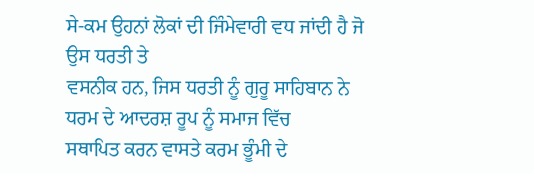ਸੇ-ਕਮ ਉਹਨਾਂ ਲੋਕਾਂ ਦੀ ਜਿੰਮੇਵਾਰੀ ਵਧ ਜਾਂਦੀ ਹੈ ਜੋ ਉਸ ਧਰਤੀ ਤੇ
ਵਸਨੀਕ ਹਨ, ਜਿਸ ਧਰਤੀ ਨੂੰ ਗੁਰੂ ਸਾਹਿਬਾਨ ਨੇ ਧਰਮ ਦੇ ਆਦਰਸ਼ ਰੂਪ ਨੂੰ ਸਮਾਜ ਵਿੱਚ
ਸਥਾਪਿਤ ਕਰਨ ਵਾਸਤੇ ਕਰਮ ਭੂੰਮੀ ਦੇ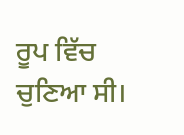ਰੂਪ ਵਿੱਚ ਚੁਣਿਆ ਸੀ।